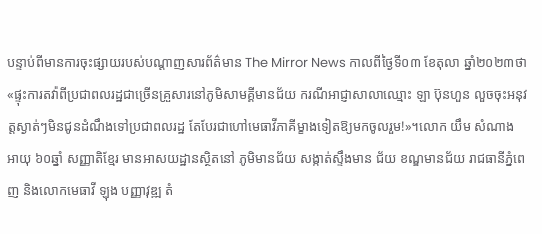បន្ទាប់ពីមានការចុះផ្សាយរបស់បណ្ដាញសារព័ត៌មាន The Mirror News កាលពីថ្ងៃទី០៣ ខែតុលា ឆ្នាំ២០២៣ថា «ផ្ទុះការតវ៉ាពីប្រជាពលរដ្ឋជាច្រើនគ្រួសារនៅភូមិសាមគ្គីមានជ័យ ករណីអាជ្ញាសាលាឈ្មោះ ឡា ប៊ុនហួន លួចចុះអនុវត្តស្ងាត់ៗមិនជូនដំណឹងទៅប្រជាពលរដ្ឋ តែបែរជាហៅមេធាវីភាគីម្ខាងទៀតឱ្យមកចូលរួម!»។លោក យឹម សំណាង អាយុ ៦០ឆ្នាំ សញ្ញាតិខ្មែរ មានអាសយដ្ឋានស្ថិតនៅ ភូមិមានជ័យ សង្កាត់ស្ទឹងមាន ជ័យ ខណ្ឌមានជ័យ រាជធានីភ្នំពេញ និងលោកមេធាវី ឡុង បញ្ញាវុឌ្ឍ តំ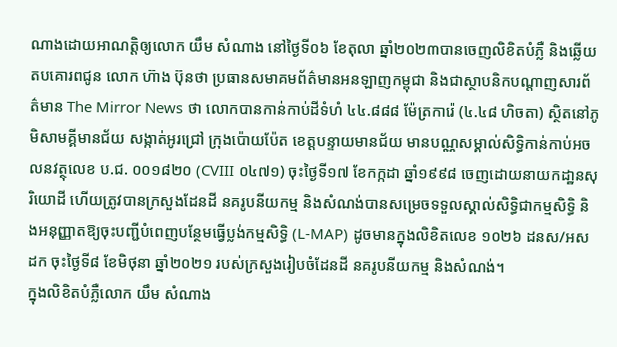ណាងដោយអាណត្តិឲ្យលោក យឹម សំណាង នៅថ្ងៃទី០៦ ខែតុលា ឆ្នាំ២០២៣បានចេញលិខិតបំភ្លឺ និងឆ្លើយតបគោរពជូន លោក ហ៊ាង ប៊ុនថា ប្រធានសមាគមព័ត៌មានអនឡាញកម្ពុជា និងជាស្ថាបនិកបណ្តាញសារព័ត៌មាន The Mirror News ថា លោកបានកាន់កាប់ដីទំហំ ៤៤.៨៨៨ ម៉ែត្រការ៉េ (៤.៤៨ ហិចតា) ស្ថិតនៅភូមិសាមគ្គីមានជ័យ សង្កាត់អូរជ្រៅ ក្រុងប៉ោយប៉ែត ខេត្តបន្ទាយមានជ័យ មានបណ្ណសម្គាល់សិទ្ធិកាន់កាប់អចលនវត្ថុលេខ ប.ជ. ០០១៨២០ (CVIII ០៤៧១) ចុះថ្ងៃទី១៧ ខែកក្កដា ឆ្នាំ១៩៩៨ ចេញដោយនាយកដា្ឋនសុរិយោដី ហើយត្រូវបានក្រសួងដែនដី នគរូបនីយកម្ម និងសំណង់បានសម្រេចទទួលស្គាល់សិទ្ធិជាកម្មសិទ្ធិ និងអនុញ្ញាតឱ្យចុះបញ្ជីបំពេញបន្ថែមធ្វើប្លង់កម្មសិទ្ធិ (L-MAP) ដូចមានក្នុងលិខិតលេខ ១០២៦ ដនស/អសដក ចុះថ្ងៃទី៨ ខែមិថុនា ឆ្នាំ២០២១ របស់ក្រសួងរៀបចំដែនដី នគរូបនីយកម្ម និងសំណង់។
ក្នុងលិខិតបំភ្លឺលោក យឹម សំណាង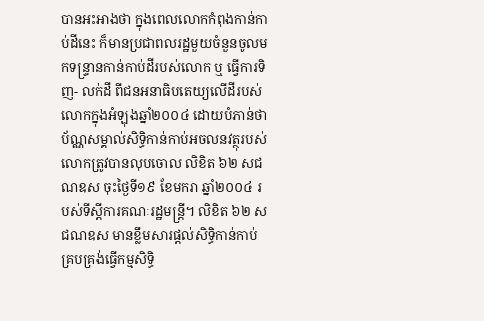បានអះអាងថា ក្នុងពេលលោកកំពុងកាន់កាប់ដីនេះ ក៏មានប្រជាពលរដ្ឋមួយចំនួនចូលមកទន្ទ្រានកាន់កាប់ដីរបស់លោក ឬ ធ្វើការទិញ- លក់ដី ពីជនអនាធិបតេយ្យលើដីរបស់លោកក្នុងអំឡុងឆ្នាំ២០០៤ ដោយបំភាន់ថាប័ណ្ណសម្គាល់សិទ្ធិកាន់កាប់អចលនវត្ថុរបស់លោកត្រូវបានលុបចោល លិខិត ៦២ សជណឧស ចុះថ្ងៃទី១៩ ខែមករា ឆ្នាំ២០០៤ របស់ទីស្តីការគណៈរដ្ឋមន្ត្រី។ លិខិត ៦២ សជណឧស មានខ្លឹមសារផ្ដល់សិទ្ធិកាន់កាប់ គ្របគ្រង់ធ្វើកម្មសិទ្ធិ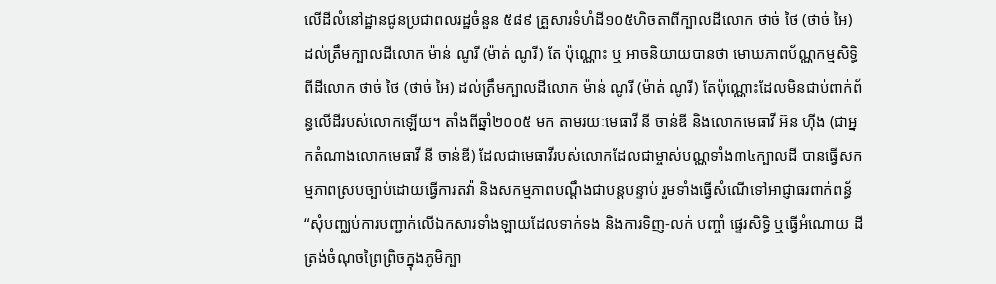លើដីលំនៅដ្ឋានជូនប្រជាពលរដ្ឋចំនួន ៥៨៩ គ្រួសារទំហំដី១០៥ហិចតាពីក្បាលដីលោក ថាច់ ថៃ (ថាច់ អៃ) ដល់ត្រឹមក្បាលដីលោក ម៉ាន់ ណូរី (ម៉ាត់ ណូរី) តែ ប៉ុណ្ណោះ ឬ អាចនិយាយបានថា មោឃភាពប័ណ្ណកម្មសិទ្ធិពីដីលោក ថាច់ ថៃ (ថាច់ អៃ) ដល់ត្រឹមក្បាលដីលោក ម៉ាន់ ណូរី (ម៉ាត់ ណូរី) តែប៉ុណ្ណោះដែលមិនជាប់ពាក់ព័ន្ធលើដីរបស់លោកឡើយ។ តាំងពីឆ្នាំ២០០៥ មក តាមរយៈមេធាវី នី ចាន់ឌី និងលោកមេធាវី អ៊ន ហ៊ីង (ជាអ្នកតំណាងលោកមេធាវី នី ចាន់ឌី) ដែលជាមេធាវីរបស់លោកដែលជាម្ចាស់បណ្ណទាំង៣៤ក្បាលដី បានធ្វើសកម្មភាពស្របច្បាប់ដោយធ្វើការតវ៉ា និងសកម្មភាពបណ្ដឹងជាបន្តបន្ទាប់ រួមទាំងធ្វើសំណើទៅអាជ្ញាធរពាក់ពន្ធ័ “សុំបញ្ឈប់ការបញ្ជាក់លើឯកសារទាំងឡាយដែលទាក់ទង និងការទិញ-លក់ បញ្ចាំ ផ្ទេរសិទ្ធិ ឬធ្វើអំណោយ ដីត្រង់ចំណុចព្រៃព្រិចក្នុងភូមិក្បា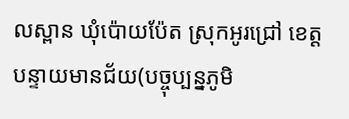លស្ពាន ឃុំប៉ោយប៉ែត ស្រុកអូរជ្រៅ ខេត្តបន្ទាយមានជ័យ(បច្ចុប្បន្នភូមិ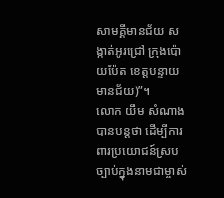សាមគ្គីមានជ័យ សង្កាត់អូរជ្រៅ ក្រុងប៉ោយប៉ែត ខេត្តបន្ទាយមានជ័យ)”។
លោក យឹម សំណាង បានបន្តថា ដើម្បីការពារប្រយោជន៍ស្របច្បាប់ក្នុងនាមជាម្ចាស់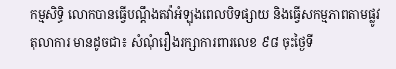កម្មសិទ្ធិ លោកបានធ្វើបណ្តឹងតវ៉ាអំឡុងពេលបិទផ្សាយ និងធ្វើសកម្មភាពតាមផ្លូវតុលាការ មានដូចជា៖ សំណុំរឿងរក្សាការពារលេខ ៩៨ ចុះថ្ងៃទី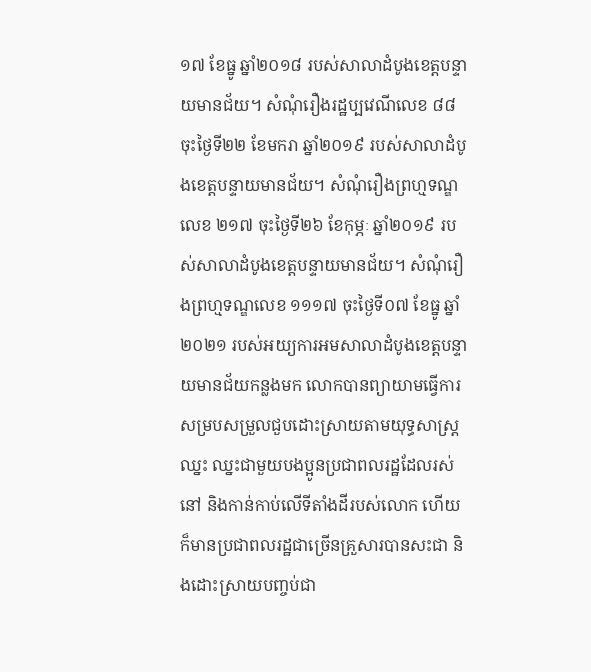១៧ ខែធ្នូ ឆ្នាំ២០១៨ របស់សាលាដំបូងខេត្តបន្ទាយមានជ័យ។ សំណុំរឿងរដ្ឋប្បវេណីលេខ ៨៨ ចុះថ្ងៃទី២២ ខែមករា ឆ្នាំ២០១៩ របស់សាលាដំបូងខេត្តបន្ទាយមានជ័យ។ សំណុំរឿងព្រហ្មទណ្ឌលេខ ២១៧ ចុះថ្ងៃទី២៦ ខែកុម្ភៈ ឆ្នាំ២០១៩ របស់សាលាដំបូងខេត្តបន្ទាយមានជ័យ។ សំណុំរឿងព្រហ្មទណ្ឌលេខ ១១១៧ ចុះថ្ងៃទី០៧ ខែធ្នូ ឆ្នាំ២០២១ របស់អយ្យការអមសាលាដំបូងខេត្តបន្ទាយមានជ័យកន្លងមក លោកបានព្យាយាមធ្វើការសម្របសម្រួលជួបដោះស្រាយតាមយុទ្ធសាស្ត្រឈ្នះ ឈ្នះជាមួយបងប្អូនប្រជាពលរដ្ឋដែលរស់នៅ និងកាន់កាប់លើទីតាំងដីរបស់លោក ហើយក៏មានប្រជាពលរដ្ឋជាច្រើនគ្រួសារបានសះជា និងដោះស្រាយបញ្ចប់ជា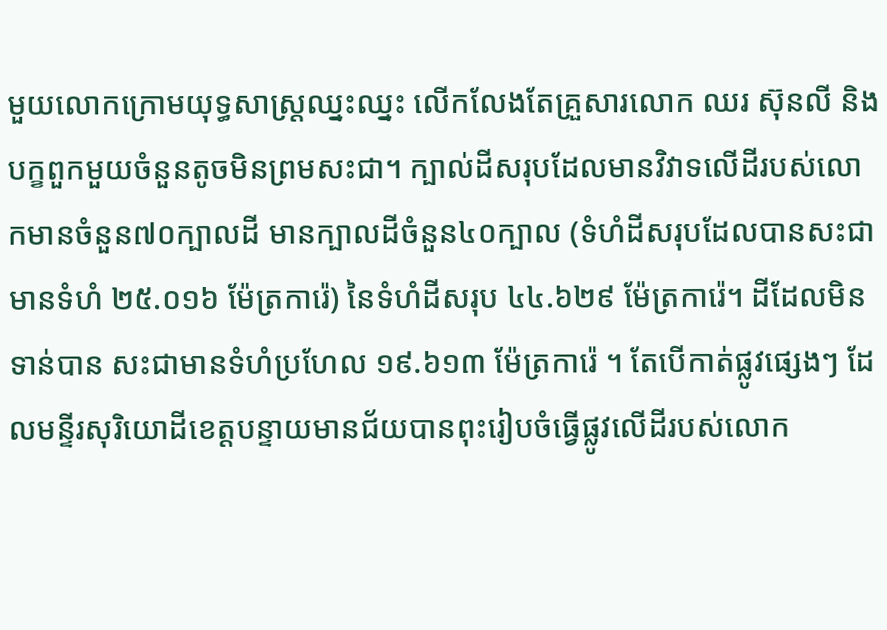មួយលោកក្រោមយុទ្ធសាស្ត្រឈ្នះឈ្នះ លើកលែងតែគ្រួសារលោក ឈរ ស៊ុនលី និងបក្ខពួកមួយចំនួនតូចមិនព្រមសះជា។ ក្បាល់ដីសរុបដែលមានវិវាទលើដីរបស់លោកមានចំនួន៧០ក្បាលដី មានក្បាលដីចំនួន៤០ក្បាល (ទំហំដីសរុបដែលបានសះជាមានទំហំ ២៥.០១៦ ម៉ែត្រការ៉េ) នៃទំហំដីសរុប ៤៤.៦២៩ ម៉ែត្រការ៉េ។ ដីដែលមិនទាន់បាន សះជាមានទំហំប្រហែល ១៩.៦១៣ ម៉ែត្រការ៉េ ។ តែបើកាត់ផ្លូវផ្សេងៗ ដែលមន្ទីរសុរិយោដីខេត្តបន្ទាយមានជ័យបានពុះរៀបចំធ្វើផ្លូវលើដីរបស់លោក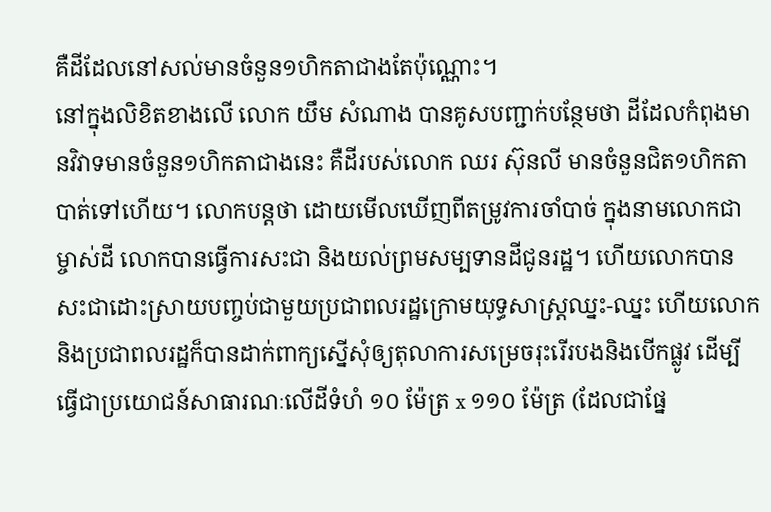គឺដីដែលនៅសល់មានចំនួន១ហិកតាជាងតែប៉ុណ្ណោះ។
នៅក្នុងលិខិតខាងលើ លោក យឹម សំណាង បានគូសបញ្ជាក់បន្ថែមថា ដីដែលកំពុងមានវិវាទមានចំនួន១ហិកតាជាងនេះ គឺដីរបស់លោក ឈរ ស៊ុនលី មានចំនួនជិត១ហិកតាបាត់ទៅហើយ។ លោកបន្តថា ដោយមើលឃើញពីតម្រូវការចាំបាច់ ក្នុងនាមលោកជាម្ចាស់ដី លោកបានធ្វើការសះជា និងយល់ព្រមសម្បទានដីជូនរដ្ឋ។ ហើយលោកបានសះជាដោះស្រាយបញ្ចប់ជាមួយប្រជាពលរដ្ឋក្រោមយុទ្ធសាស្ត្រឈ្នះ-ឈ្នះ ហើយលោកនិងប្រជាពលរដ្ឋក៏បានដាក់ពាក្យស្នើសុំឲ្យតុលាការសម្រេចរុះរើរបងនិងបើកផ្លូវ ដើម្បីធ្វើជាប្រយោជន៍សាធារណៈលើដីទំហំ ១០ ម៉ែត្រ x ១១០ ម៉ែត្រ (ដែលជាផ្នែ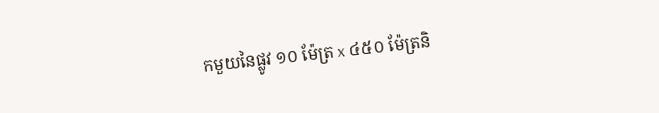កមួយនៃផ្លូវ ១០ ម៉ែត្រ x ៤៥០ ម៉ែត្រនិ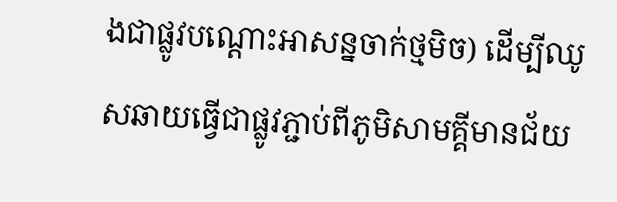ងជាផ្លូវបណ្ដោះអាសន្នចាក់ថ្មមិច) ដើម្បីឈូសឆាយធ្វើជាផ្លូវភ្ជាប់ពីភូមិសាមគ្គីមានជ័យ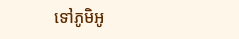ទៅភូមិអូ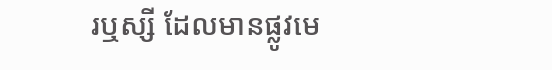រឬស្សី ដែលមានផ្លូវមេ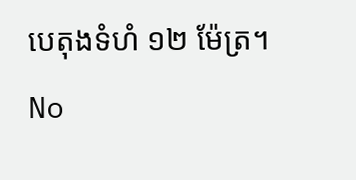បេតុងទំហំ ១២ ម៉ែត្រ។
No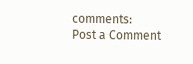comments:
Post a Comment